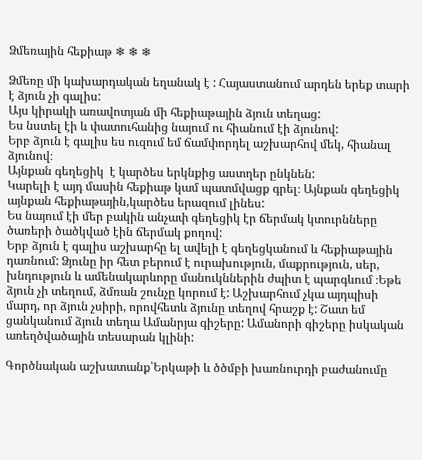Ձմեռային հեքիաթ ❄ ❄ ❄

Ձմեռը մի կախարդական եղանակ է : Հայաստանում արդեն երեք տարի է ձյուն չի գալիս:
Այս կիրակի առավոտյան մի հեքիաթային ձյուն տեղաց:
Ես նստել էի և փատուհանից նայում ու հիանում էի ձյունով:
Երբ ձյուն է գալիս ես ուզում եմ ճամփորդել աշխարհով մեկ, հիանալ ձյունով։
Այնքան գեղեցիկ  է կարծես երկնքից աստղեր ընկնեն:
Կարելի է այդ մասին հեքիաթ կամ պատմվացք գրել։ Այնքան գեղեցիկ այնքան հեքիաթային,կարծես երազում լինես:
Ես նայում էի մեր բակին անչափ գեղեցիկ էր ճերմակ կտուրնները ծառերի ծածկված էին ճերմակ քողով:
Երբ ձյուն է գալիս աշխարհը ել ավելի է գեղեցկանում և հեքիաթային դառնում: Ձյունը իր հետ բերում է ուրախություն, մաքրություն, սեր, խնդություն և ամենակարևորը մանուկններին ժպիտ է պարգևում ։Եթե ձյուն չի տեղում, ձմռան շունչը կորում է: Աշխարհում չկա այդպիսի մարդ, որ ձյուն չսիրի, որովհետև ձյունը տեղով հրաշք է: Շատ եմ ցանկանում ձյուն տեղա Ամանրյա գիշերը: Ամանորի գիշերը իսկական առեղծվածային տեսարան կլինի:

Գործնական աշխատանք՝Երկաթի և ծծմբի խառնուրդի բաժանումը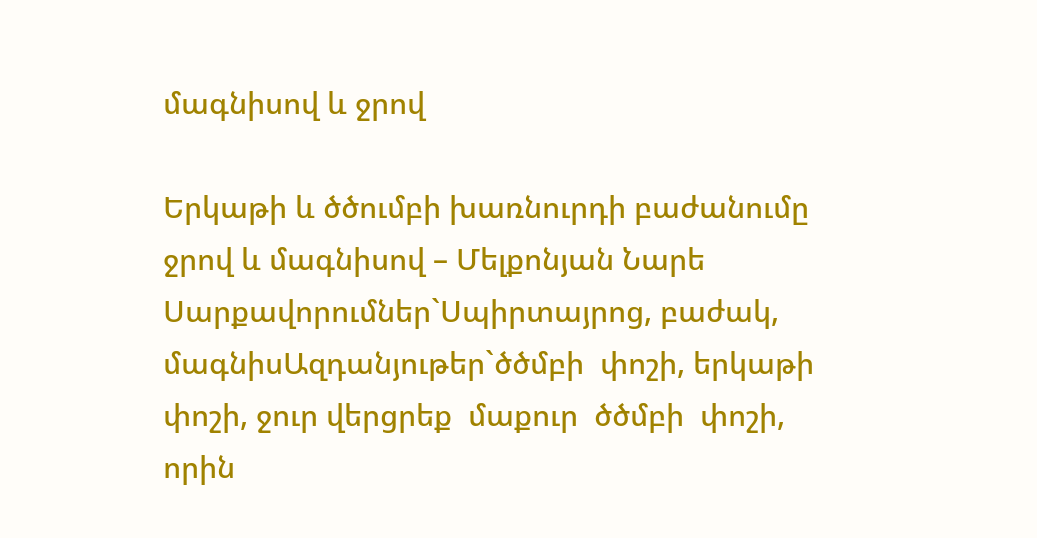մագնիսով և ջրով

Երկաթի և ծծումբի խառնուրդի բաժանումը ջրով և մագնիսով – Մելքոնյան Նարե
Սարքավորումներ`Սպիրտայրոց, բաժակ, մագնիսԱզդանյութեր`ծծմբի  փոշի, երկաթի  փոշի, ջուր վերցրեք  մաքուր  ծծմբի  փոշի, որին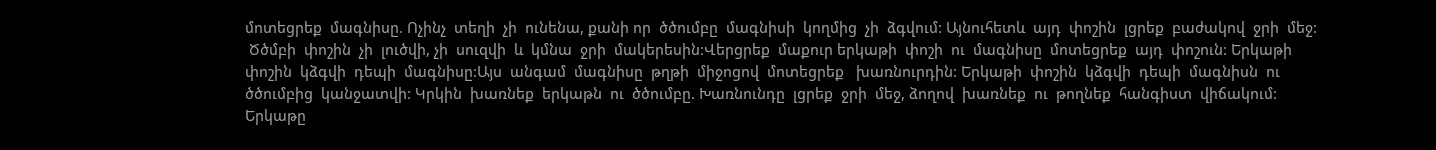մոտեցրեք  մագնիսը. Ոչինչ  տեղի  չի  ունենա, քանի որ  ծծումբը  մագնիսի  կողմից  չի  ձգվում: Այնուհետև  այդ  փոշին  լցրեք  բաժակով  ջրի  մեջ:
 Ծծմբի  փոշին  չի  լուծվի, չի  սուզվի  և  կմնա  ջրի  մակերեսին:Վերցրեք  մաքուր երկաթի  փոշի  ու  մագնիսը  մոտեցրեք  այդ  փոշուն: Երկաթի  փոշին  կձգվի  դեպի  մագնիսը:Այս  անգամ  մագնիսը  թղթի  միջոցով  մոտեցրեք   խառնուրդին: Երկաթի  փոշին  կձգվի  դեպի  մագնիսն  ու  ծծումբից  կանջատվի: Կրկին  խառնեք  երկաթն  ու  ծծումբը. Խառնունդը  լցրեք  ջրի  մեջ, ձողով  խառնեք  ու  թողնեք  հանգիստ  վիճակում: Երկաթը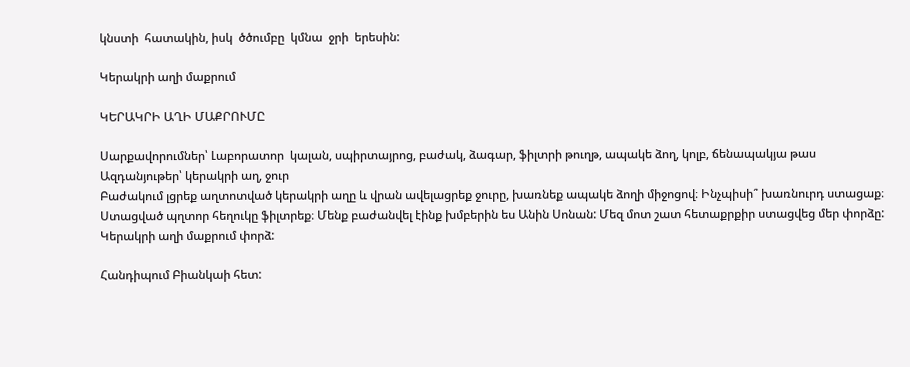կնստի  հատակին, իսկ  ծծումբը  կմնա  ջրի  երեսին:

Կերակրի աղի մաքրում

ԿԵՐԱԿՐԻ ԱՂԻ ՄԱՔՐՈՒՄԸ

Սարքավորումներ՝ Լաբորատոր  կալան, սպիրտայրոց, բաժակ, ձագար, ֆիլտրի թուղթ, ապակե ձող, կոլբ, ճենապակյա թաս
Ազդանյութեր՝ կերակրի աղ, ջուր
Բաժակում լցրեք աղտոտված կերակրի աղը և վրան ավելացրեք ջուրը, խառնեք ապակե ձողի միջոցով։ Ինչպիսի՞ խառնուրդ ստացաք։ Ստացված պղտոր հեղուկը ֆիլտրեք։ Մենք բաժանվել էինք խմբերին ես Անին Սոնան: Մեզ մոտ շատ հետաքրքիր ստացվեց մեր փորձը: Կերակրի աղի մաքրում փորձ:

Հանդիպում Բիանկաի հետ: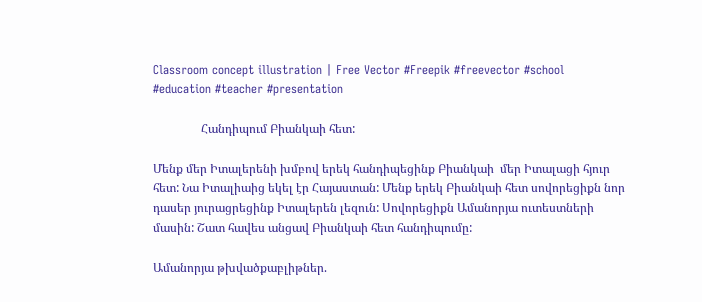Classroom concept illustration | Free Vector #Freepik #freevector #school #education #teacher #presentation

                Հանդիպում Բիանկաի հետ:

Մենք մեր Իտալերենի խմբով երեկ հանդիպեցինք Բիանկաի  մեր Իտալացի հյուր հետ: Նա Իտալիաից եկել էր Հայաստան: Մենք երեկ Բիանկաի հետ սովորեցիքն նոր դասեր յուրացրեցինք Իտալերեն լեզուն: Սովորեցիքն Ամանորյա ուտեստների մասին: Շատ հավես անցավ Բիանկաի հետ հանդիպումը:

Ամանորյա թխվածքաբլիթներ.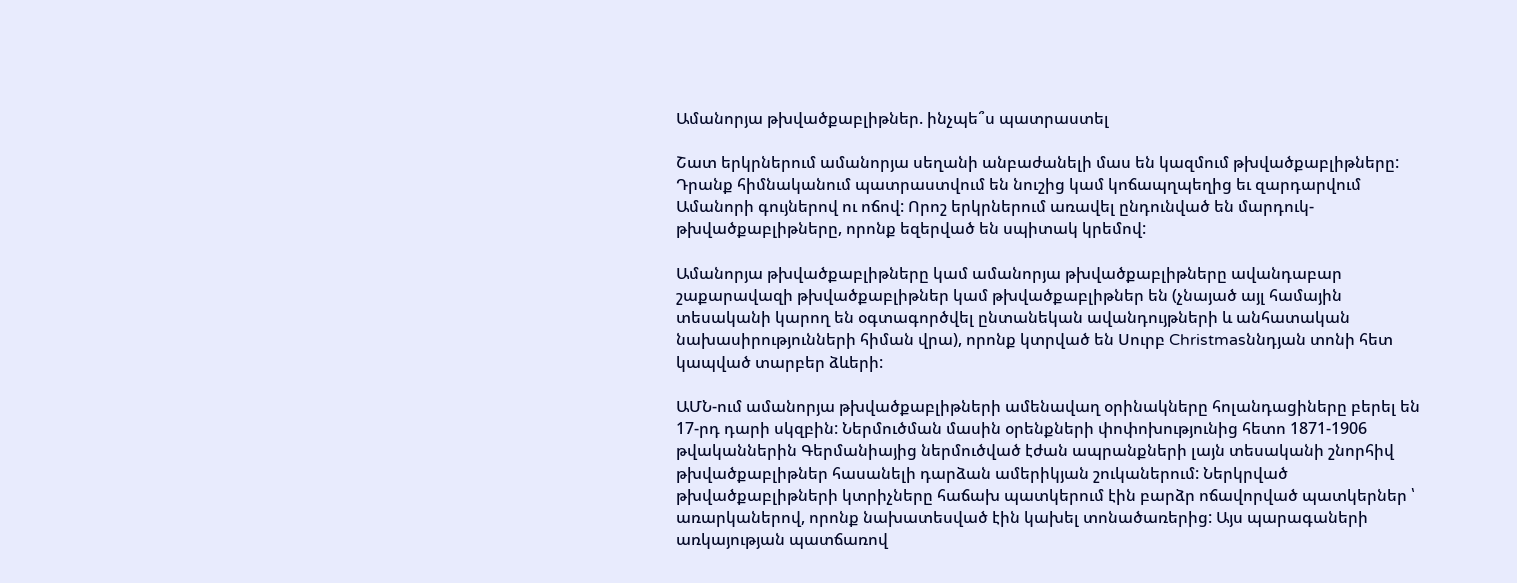Ամանորյա թխվածքաբլիթներ. ինչպե՞ս պատրաստել

Շատ երկրներում ամանորյա սեղանի անբաժանելի մաս են կազմում թխվածքաբլիթները: Դրանք հիմնականում պատրաստվում են նուշից կամ կոճապղպեղից եւ զարդարվում Ամանորի գույներով ու ոճով: Որոշ երկրներում առավել ընդունված են մարդուկ-թխվածքաբլիթները, որոնք եզերված են սպիտակ կրեմով:

Ամանորյա թխվածքաբլիթները կամ ամանորյա թխվածքաբլիթները ավանդաբար շաքարավազի թխվածքաբլիթներ կամ թխվածքաբլիթներ են (չնայած այլ համային տեսականի կարող են օգտագործվել ընտանեկան ավանդույթների և անհատական նախասիրությունների հիման վրա), որոնք կտրված են Սուրբ Christmasննդյան տոնի հետ կապված տարբեր ձևերի:

ԱՄՆ-ում ամանորյա թխվածքաբլիթների ամենավաղ օրինակները հոլանդացիները բերել են 17-րդ դարի սկզբին: Ներմուծման մասին օրենքների փոփոխությունից հետո 1871-1906 թվականներին Գերմանիայից ներմուծված էժան ապրանքների լայն տեսականի շնորհիվ թխվածքաբլիթներ հասանելի դարձան ամերիկյան շուկաներում: Ներկրված թխվածքաբլիթների կտրիչները հաճախ պատկերում էին բարձր ոճավորված պատկերներ ՝ առարկաներով, որոնք նախատեսված էին կախել տոնածառերից: Այս պարագաների առկայության պատճառով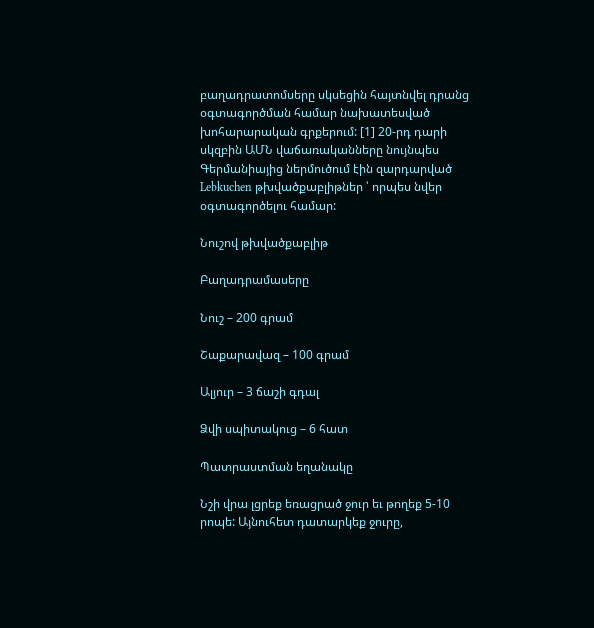բաղադրատոմսերը սկսեցին հայտնվել դրանց օգտագործման համար նախատեսված խոհարարական գրքերում: [1] 20-րդ դարի սկզբին ԱՄՆ վաճառականները նույնպես Գերմանիայից ներմուծում էին զարդարված Lebkuchen թխվածքաբլիթներ ՝ որպես նվեր օգտագործելու համար:

Նուշով թխվածքաբլիթ

Բաղադրամասերը

Նուշ – 200 գրամ

Շաքարավազ – 100 գրամ

Ալյուր – 3 ճաշի գդալ

Ձվի սպիտակուց – 6 հատ

Պատրաստման եղանակը

Նշի վրա լցրեք եռացրած ջուր եւ թողեք 5-10 րոպե: Այնուհետ դատարկեք ջուրը,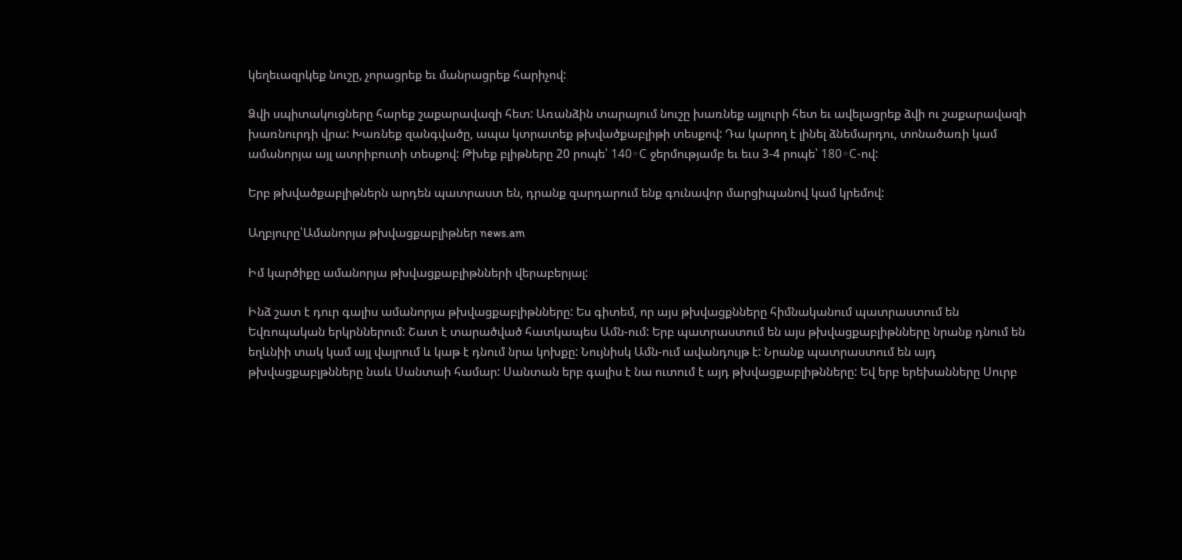կեղեւազրկեք նուշը, չորացրեք եւ մանրացրեք հարիչով:

Ձվի սպիտակուցները հարեք շաքարավազի հետ: Առանձին տարայում նուշը խառնեք այլուրի հետ եւ ավելացրեք ձվի ու շաքարավազի խառնուրդի վրա: Խառնեք զանգվածը, ապա կտրատեք թխվածքաբլիթի տեսքով: Դա կարող է լինել ձնեմարդու, տոնածառի կամ ամանորյա այլ ատրիբուտի տեսքով: Թխեք բլիթները 20 րոպե՝ 140◦С ջերմությամբ եւ եւս 3-4 րոպե՝ 180◦С-ով:

Երբ թխվածքաբլիթներն արդեն պատրաստ են, դրանք զարդարում ենք գունավոր մարցիպանով կամ կրեմով:

Աղբյուրը՝Ամանորյա թխվացքաբլիթներ news.am

Իմ կարծիքը ամանորյա թխվացքաբլիթնների վերաբերյալ:

Ինձ շատ է դուր գալիս ամանորյա թխվացքաբլիթնները: Ես գիտեմ, որ այս թխվացքնները հիմնականում պատրաստում են Եվռոպական երկրններում: Շատ է տարածված հատկապես Ամն-ում: Երբ պատրաստում են այս թխվացքաբլիթնները նրանք դնում են եղևնիի տակ կամ այլ վայրում և կաթ է դնում նրա կոխքը: Նույնիսկ Ամն-ում ավանդույթ է: Նրանք պատրաստում են այդ թխվացքաբլթնները նաև Սանտաի համար: Սանտան երբ գալիս է նա ուտում է այդ թխվացքաբլիթնները: Եվ երբ երեխանները Սուրբ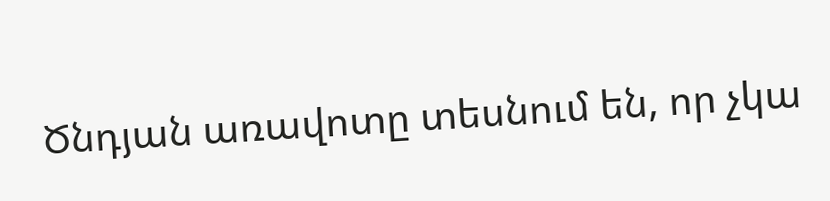Ծնդյան առավոտը տեսնում են, որ չկա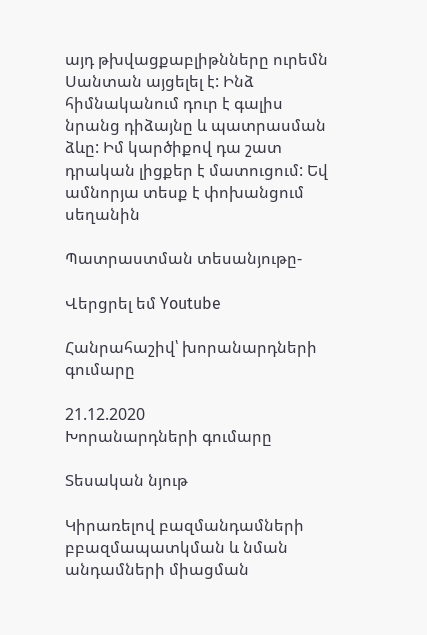այդ թխվացքաբլիթնները ուրեմն Սանտան այցելել է: Ինձ հիմնականում դուր է գալիս նրանց դիձայնը և պատրասման ձևը: Իմ կարծիքով դա շատ դրական լիցքեր է մատուցում: Եվ ամնորյա տեսք է փոխանցում սեղանին

Պատրաստման տեսանյութը-

Վերցրել եմ Youtube

Հանրահաշիվ՝ խորանարդների գումարը

21.12.2020
Խորանարդների գումարը

Տեսական նյութ

Կիրառելով բազմանդամների բբազմապատկման և նման անդամների միացման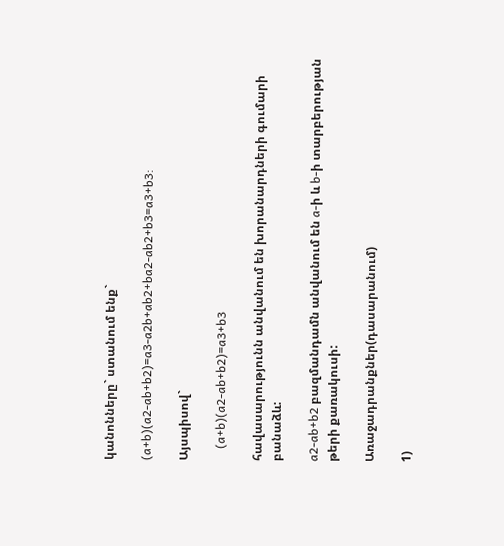կանոնները` ստանում ենք`

(a+b)(a2-ab+b2)=a3-a2b+ab2+ba2-ab2+b3=a3+b3:

Այսպիսով`

    (a+b)(a2-ab+b2)=a3+b3

հավասարությունն անվանում են խորանարդների գումարի բանաձև:

a2-ab+b2 բազմանդամն անվանում են a-ի և b-ի տարբերության թերի քառակուսի:

Առաջադրանքներ(դասարանում)

1)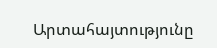Արտահայտությունը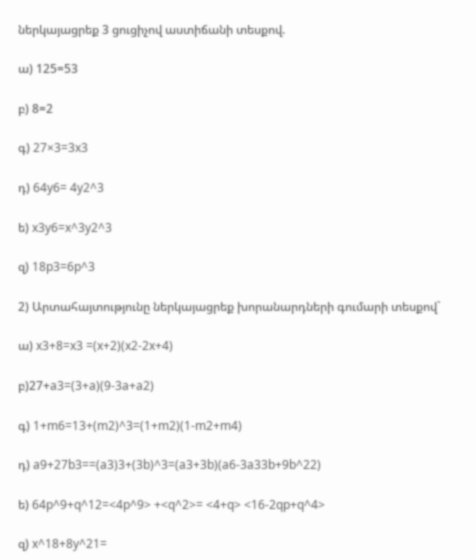ներկայացրեք 3 ցուցիչով աստիճանի տեսքով.

ա) 125=53

բ) 8=2

գ) 27×3=3x3

դ) 64y6= 4y2^3

ե) x3y6=x^3y2^3

զ) 18p3=6p^3

2) Արտահայտությունը ներկայացրեք խորանարդների գումարի տեսքով`

ա) x3+8=x3 =(x+2)(x2-2x+4)

բ)27+a3=(3+a)(9-3a+a2)

գ) 1+m6=13+(m2)^3=(1+m2)(1-m2+m4)

դ) a9+27b3==(a3)3+(3b)^3=(a3+3b)(a6-3a33b+9b^22)

ե) 64p^9+q^12=<4p^9> +<q^2>= <4+q> <16-2qp+q^4>

զ) x^18+8y^21=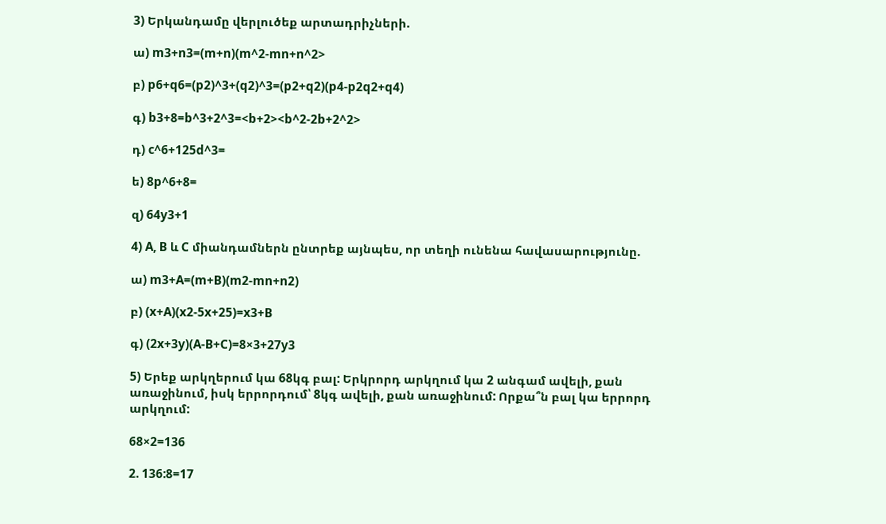3) Երկանդամը վերլուծեք արտադրիչների.

ա) m3+n3=(m+n)(m^2-mn+n^2>

բ) p6+q6=(p2)^3+(q2)^3=(p2+q2)(p4-p2q2+q4)

գ) b3+8=b^3+2^3=<b+2><b^2-2b+2^2>

դ) c^6+125d^3=

ե) 8p^6+8=

զ) 64y3+1

4) A, B և C միանդամներն ընտրեք այնպես, որ տեղի ունենա հավասարությունը.

ա) m3+A=(m+B)(m2-mn+n2)

բ) (x+A)(x2-5x+25)=x3+B

գ) (2x+3y)(A-B+C)=8×3+27y3

5) Երեք արկղերում կա 68կգ բալ: Երկրորդ արկղում կա 2 անգամ ավելի, քան առաջինում, իսկ երրորդում՝ 8կգ ավելի, քան առաջինում: Որքա՞ն բալ կա երրորդ արկղում:

68×2=136

2. 136:8=17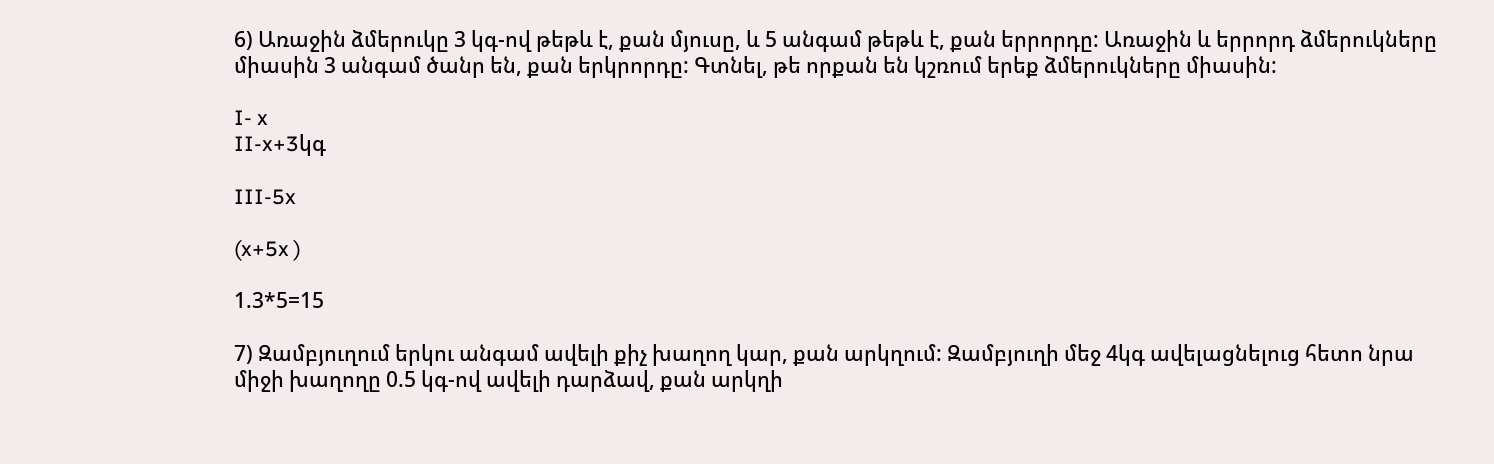6) Առաջին ձմերուկը 3 կգ-ով թեթև է, քան մյուսը, և 5 անգամ թեթև է, քան երրորդը: Առաջին և երրորդ ձմերուկները միասին 3 անգամ ծանր են, քան երկրորդը: Գտնել, թե որքան են կշռում երեք ձմերուկները միասին:

I- x
II-x+3կգ

III-5x

(x+5x )

1.3*5=15

7) Զամբյուղում երկու անգամ ավելի քիչ խաղող կար, քան արկղում: Զամբյուղի մեջ 4կգ ավելացնելուց հետո նրա միջի խաղողը 0.5 կգ-ով ավելի դարձավ, քան արկղի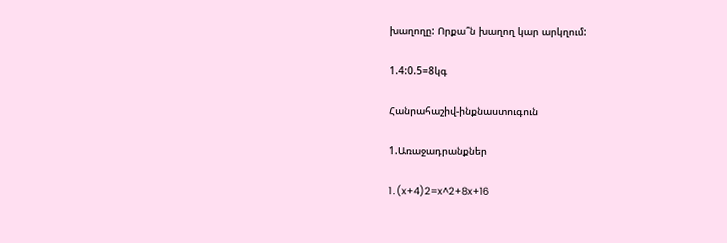խաղողը: Որքա՞ն խաղող կար արկղում:

1.4:0.5=8կգ

Հանրահաշիվ-ինքնաստուգուն

1.Առաջադրանքներ

1․(x+4)2=x^2+8x+16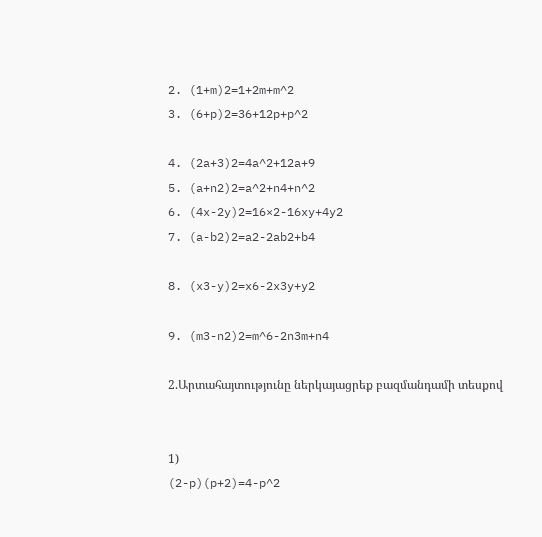2. (1+m)2=1+2m+m^2
3. (6+p)2=36+12p+p^2

4. (2a+3)2=4a^2+12a+9
5. (a+n2)2=a^2+n4+n^2
6. (4x-2y)2=16×2-16xy+4y2
7. (a-b2)2=a2-2ab2+b4

8. (x3-y)2=x6-2x3y+y2

9. (m3-n2)2=m^6-2n3m+n4

2.Արտահայտությունը ներկայացրեք բազմանդամի տեսքով


1)
(2-p)(p+2)=4-p^2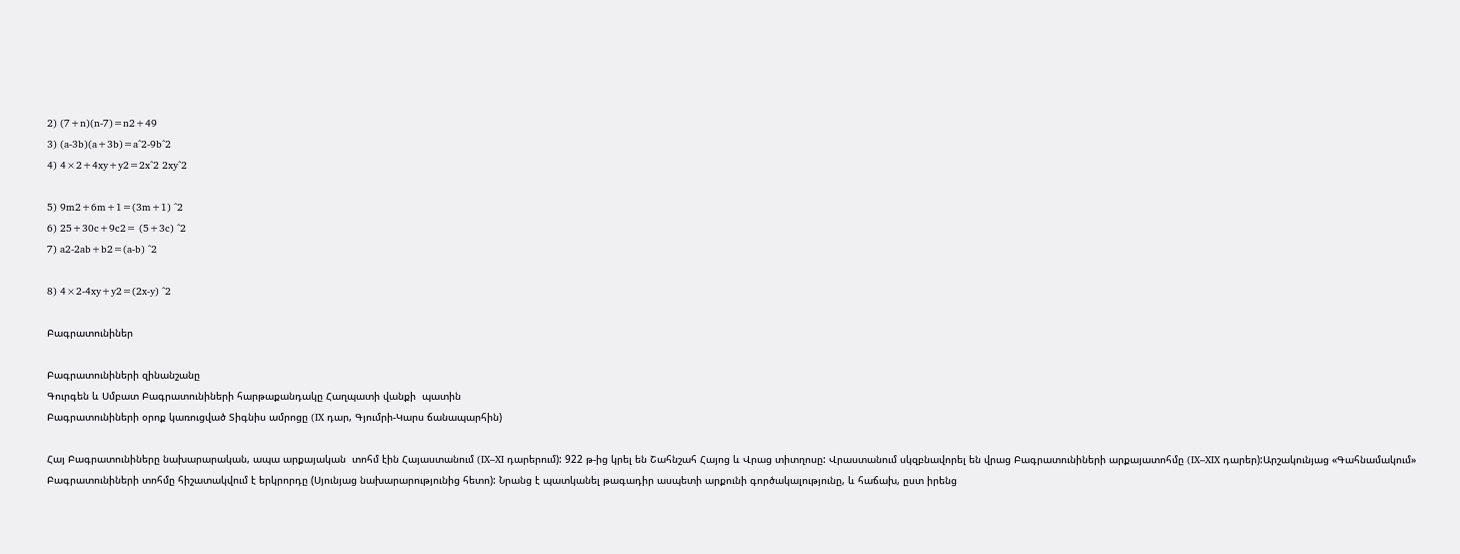2) (7+n)(n-7)=n2+49
3) (a-3b)(a+3b)=a^2-9b^2
4) 4×2+4xy+y2=2x^2 2xy^2

5) 9m2+6m+1=(3m+1) ^2
6) 25+30c+9c2= (5+3c) ^2
7) a2-2ab+b2=(a-b) ^2

8) 4×2-4xy+y2=(2x-y) ^2

Բագրատունիներ

Բագրատունիների զինանշանը
Գուրգեն և Սմբատ Բագրատունիների հարթաքանդակը Հաղպատի վանքի  պատին
Բագրատունիների օրոք կառուցված Տիգնիս ամրոցը (IX դար, Գյումրի-Կարս ճանապարհին)

Հայ Բագրատունիները նախարարական, ապա արքայական  տոհմ էին Հայաստանում (IX–XI դարերում): 922 թ-ից կրել են Շահնշահ Հայոց և Վրաց տիտղոսը: Վրաստանում սկզբնավորել են վրաց Բագրատունիների արքայատոհմը (IX–XIX դարեր):Արշակունյաց «Գահնամակում» Բագրատունիների տոհմը հիշատակվում է երկրորդը (Սյունյաց նախարարությունից հետո): Նրանց է պատկանել թագադիր ասպետի արքունի գործակալությունը, և հաճախ, ըստ իրենց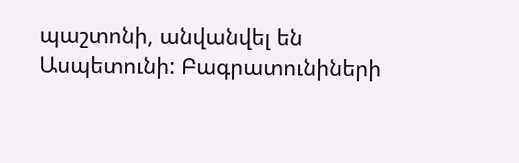պաշտոնի, անվանվել են Ասպետունի: Բագրատունիների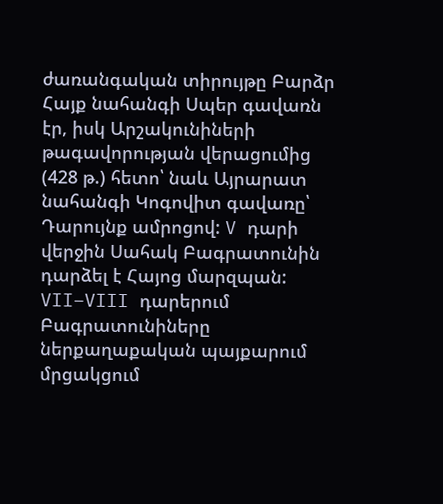ժառանգական տիրույթը Բարձր Հայք նահանգի Սպեր գավառն էր, իսկ Արշակունիների թագավորության վերացումից (428 թ.) հետո՝ նաև Այրարատ նահանգի Կոգովիտ գավառը՝ Դարույնք ամրոցով: V դարի վերջին Սահակ Բագրատունին դարձել է Հայոց մարզպան: VII–VIII դարերում Բագրատունիները ներքաղաքական պայքարում մրցակցում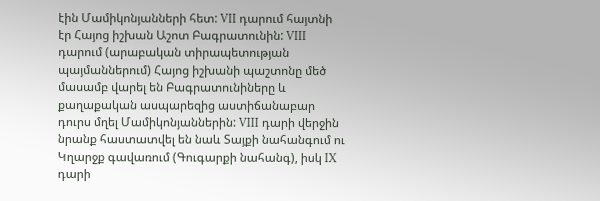էին Մամիկոնյանների հետ: VII դարում հայտնի էր Հայոց իշխան Աշոտ Բագրատունին: VIII դարում (արաբական տիրապետության պայմաններում) Հայոց իշխանի պաշտոնը մեծ մասամբ վարել են Բագրատունիները և քաղաքական ասպարեզից աստիճանաբար դուրս մղել Մամիկոնյաններին: VIII դարի վերջին նրանք հաստատվել են նաև Տայքի նահանգում ու Կղարջք գավառում (Գուգարքի նահանգ), իսկ IX դարի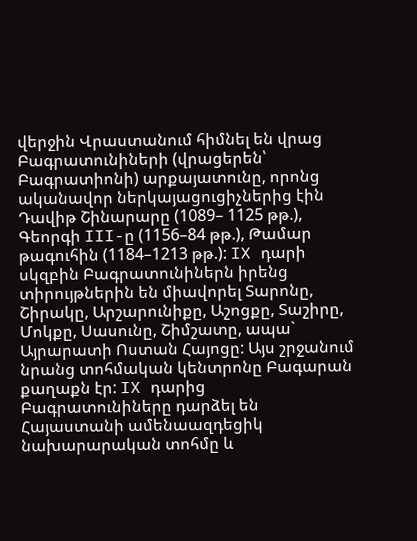վերջին Վրաստանում հիմնել են վրաց Բագրատունիների (վրացերեն՝ Բագրատիոնի) արքայատունը, որոնց ականավոր ներկայացուցիչներից էին Դավիթ Շինարարը (1089– 1125 թթ.), Գեորգի III-ը (1156–84 թթ.), Թամար թագուհին (1184–1213 թթ.): IX դարի սկզբին Բագրատունիներն իրենց տիրույթներին են միավորել Տարոնը, Շիրակը, Արշարունիքը, Աշոցքը, Տաշիրը, Մոկքը, Սասունը, Շիմշատը, ապա` Այրարատի Ոստան Հայոցը: Այս շրջանում նրանց տոհմական կենտրոնը Բագարան քաղաքն էր: IX դարից Բագրատունիները դարձել են Հայաստանի ամենաազդեցիկ նախարարական տոհմը և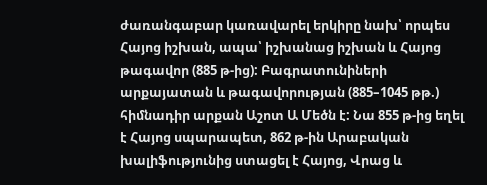ժառանգաբար կառավարել երկիրը նախ՝ որպես Հայոց իշխան, ապա՝ իշխանաց իշխան և Հայոց թագավոր (885 թ-ից): Բագրատունիների արքայատան և թագավորության (885–1045 թթ.) հիմնադիր արքան Աշոտ Ա Մեծն է: Նա 855 թ-ից եղել է Հայոց սպարապետ, 862 թ-ին Արաբական խալիֆությունից ստացել է Հայոց, Վրաց և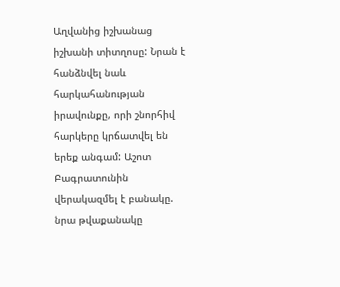Աղվանից իշխանաց իշխանի տիտղոսը: Նրան է հանձնվել նաև հարկահանության իրավունքը, որի շնորհիվ հարկերը կրճատվել են երեք անգամ: Աշոտ Բագրատունին վերակազմել է բանակը. նրա թվաքանակը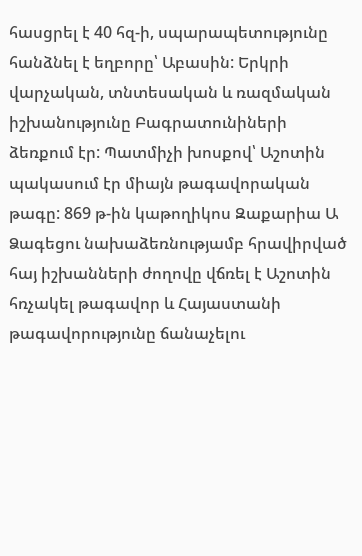հասցրել է 40 հզ-ի, սպարապետությունը հանձնել է եղբորը՝ Աբասին: Երկրի վարչական, տնտեսական և ռազմական իշխանությունը Բագրատունիների ձեռքում էր: Պատմիչի խոսքով՝ Աշոտին պակասում էր միայն թագավորական թագը: 869 թ-ին կաթողիկոս Զաքարիա Ա Ձագեցու նախաձեռնությամբ հրավիրված հայ իշխանների ժողովը վճռել է Աշոտին հռչակել թագավոր և Հայաստանի թագավորությունը ճանաչելու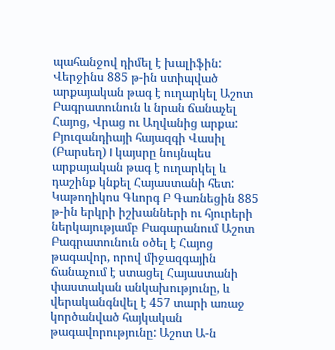պահանջով դիմել է խալիֆին: Վերջինս 885 թ-ին ստիպված արքայական թագ է ուղարկել Աշոտ Բագրատունուն և նրան ճանաչել Հայոց, Վրաց ու Աղվանից արքա: Բյուզանդիայի հայազգի Վասիլ (Բարսեղ) I կայսրը նույնպես արքայական թագ է ուղարկել և դաշինք կնքել Հայաստանի հետ: Կաթողիկոս Գևորգ Բ Գառնեցին 885 թ-ին երկրի իշխանների ու հյուրերի ներկայությամբ Բագարանում Աշոտ Բագրատունուն օծել է Հայոց թագավոր, որով միջազգային ճանաչում է ստացել Հայաստանի փաստական անկախությունը, և վերականգնվել է 457 տարի առաջ կործանված հայկական թագավորությունը: Աշոտ Ա-ն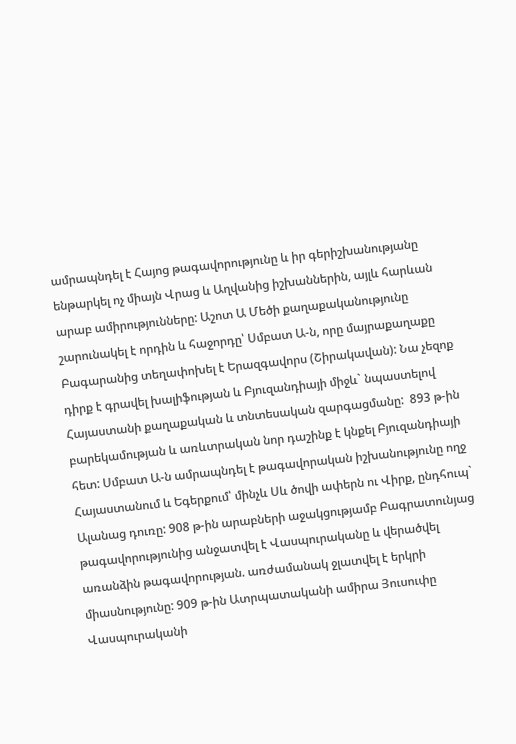ամրապնդել է Հայոց թագավորությունը և իր գերիշխանությանը ենթարկել ոչ միայն Վրաց և Աղվանից իշխաններին, այլև հարևան արաբ ամիրությունները: Աշոտ Ա Մեծի քաղաքականությունը շարունակել է որդին և հաջորդը՝ Սմբատ Ա-ն, որը մայրաքաղաքը Բագարանից տեղափոխել է Երազգավորս (Շիրակավան): Նա չեզոք դիրք է գրավել խալիֆության և Բյուզանդիայի միջև` նպաստելով Հայաստանի քաղաքական և տնտեսական զարգացմանը:  893 թ-ին բարեկամության և առևտրական նոր դաշինք է կնքել Բյուզանդիայի հետ: Սմբատ Ա-ն ամրապնդել է թագավորական իշխանությունը ողջ Հայաստանում և Եգերքում՝ մինչև Սև ծովի ափերն ու Վիրք, ընդհուպ` Ալանաց դուռը: 908 թ-ին արաբների աջակցությամբ Բագրատունյաց թագավորությունից անջատվել է Վասպուրականը և վերածվել առանձին թագավորության. առժամանակ ջլատվել է երկրի միասնությունը: 909 թ-ին Ատրպատականի ամիրա Յուսուփը Վասպուրականի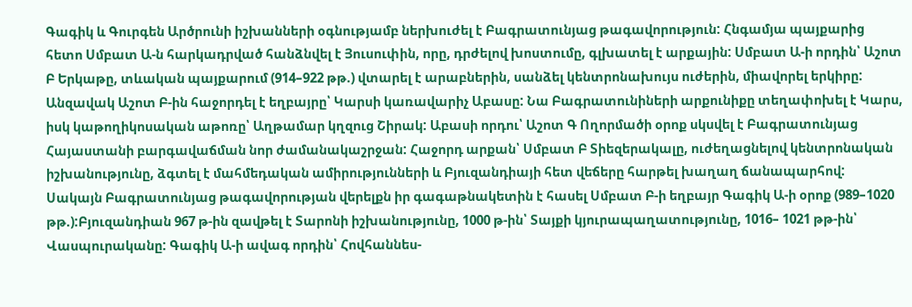Գագիկ և Գուրգեն Արծրունի իշխանների օգնությամբ ներխուժել է Բագրատունյաց թագավորություն: Հնգամյա պայքարից հետո Սմբատ Ա-ն հարկադրված հանձնվել է Յուսուփին, որը, դրժելով խոստումը, գլխատել է արքային: Սմբատ Ա-ի որդին՝ Աշոտ Բ Երկաթը, տևական պայքարում (914–922 թթ.) վտարել է արաբներին, սանձել կենտրոնախույս ուժերին, միավորել երկիրը: Անզավակ Աշոտ Բ-ին հաջորդել է եղբայրը՝ Կարսի կառավարիչ Աբասը: Նա Բագրատունիների արքունիքը տեղափոխել է Կարս, իսկ կաթողիկոսական աթոռը՝ Աղթամար կղզուց Շիրակ: Աբասի որդու՝ Աշոտ Գ Ողորմածի օրոք սկսվել է Բագրատունյաց Հայաստանի բարգավաճման նոր ժամանակաշրջան: Հաջորդ արքան՝ Սմբատ Բ Տիեզերակալը, ուժեղացնելով կենտրոնական իշխանությունը, ձգտել է մահմեդական ամիրությունների և Բյուզանդիայի հետ վեճերը հարթել խաղաղ ճանապարհով: Սակայն Բագրատունյաց թագավորության վերելքն իր գագաթնակետին է հասել Սմբատ Բ-ի եղբայր Գագիկ Ա-ի օրոք (989–1020 թթ.):Բյուզանդիան 967 թ-ին զավթել է Տարոնի իշխանությունը, 1000 թ-ին՝ Տայքի կյուրապաղատությունը, 1016– 1021 թթ-ին՝ Վասպուրականը: Գագիկ Ա-ի ավագ որդին՝ Հովհաննես-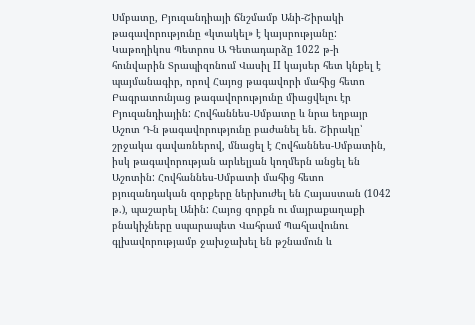Սմբատը, Բյուզանդիայի ճնշմամբ Անի-Շիրակի թագավորությունը «կտակել» է կայսրությանը: Կաթողիկոս Պետրոս Ա Գետադարձը 1022 թ-ի հունվարին Տրապիզոնում Վասիլ II կայսեր հետ կնքել է պայմանագիր, որով Հայոց թագավորի մահից հետո Բագրատունյաց թագավորությունը միացվելու էր Բյուզանդիային: Հովհաննես-Սմբատը և նրա եղբայր Աշոտ Դ-ն թագավորությունը բաժանել են. Շիրակը՝ շրջակա գավառներով, մնացել է Հովհաննես-Սմբատին, իսկ թագավորության արևելյան կողմերն անցել են Աշոտին: Հովհաննես-Սմբատի մահից հետո բյուզանդական զորքերը ներխուժել են Հայաստան (1042 թ.), պաշարել Անին: Հայոց զորքն ու մայրաքաղաքի բնակիչները սպարապետ Վահրամ Պահլավունու գլխավորությամբ ջախջախել են թշնամուն և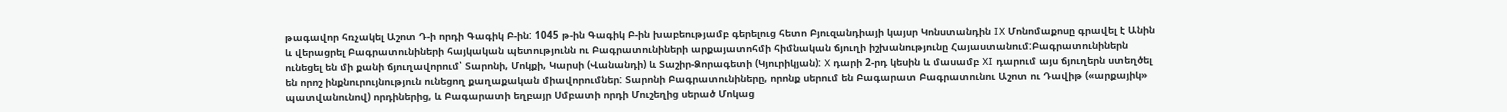թագավոր հռչակել Աշոտ Դ-ի որդի Գագիկ Բ-ին: 1045 թ-ին Գագիկ Բ-ին խաբեությամբ գերելուց հետո Բյուզանդիայի կայսր Կոնստանդին IX Մոնոմաքոսը գրավել է Անին և վերացրել Բագրատունիների հայկական պետությունն ու Բագրատունիների արքայատոհմի հիմնական ճյուղի իշխանությունը Հայաստանում:Բագրատունիներն ունեցել են մի քանի ճյուղավորում՝ Տարոնի, Մոկքի, Կարսի (Վանանդի) և Տաշիր-Ձորագետի (Կյուրիկյան): X դարի 2-րդ կեսին և մասամբ XI դարում այս ճյուղերն ստեղծել են որոշ ինքնուրույնություն ունեցող քաղաքական միավորումներ: Տարոնի Բագրատունիները, որոնք սերում են Բագարատ Բագրատունու Աշոտ ու Դավիթ («արքայիկ» պատվանունով) որդիներից, և Բագարատի եղբայր Սմբատի որդի Մուշեղից սերած Մոկաց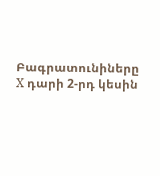Բագրատունիները X դարի 2-րդ կեսին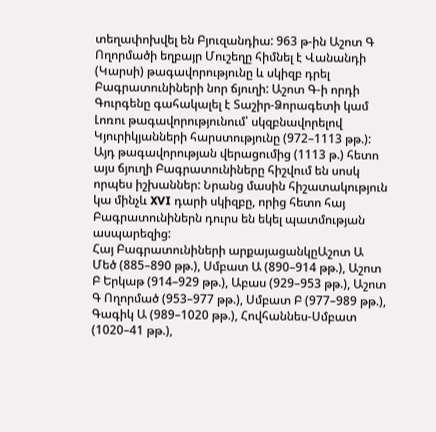տեղափոխվել են Բյուզանդիա: 963 թ-ին Աշոտ Գ Ողորմածի եղբայր Մուշեղը հիմնել է Վանանդի (Կարսի) թագավորությունը և սկիզբ դրել Բագրատունիների նոր ճյուղի: Աշոտ Գ-ի որդի Գուրգենը գահակալել է Տաշիր-Ձորագետի կամ Լոռու թագավորությունում՝ սկզբնավորելով Կյուրիկյանների հարստությունը (972–1113 թթ.): Այդ թագավորության վերացումից (1113 թ.) հետո այս ճյուղի Բագրատունիները հիշվում են սոսկ որպես իշխաններ: Նրանց մասին հիշատակություն կա մինչև XVI դարի սկիզբը, որից հետո հայ Բագրատունիներն դուրս են եկել պատմության ասպարեզից:
Հայ Բագրատունիների արքայացանկըԱշոտ Ա Մեծ (885–890 թթ.), Սմբատ Ա (890–914 թթ.), Աշոտ Բ Երկաթ (914–929 թթ.), Աբաս (929–953 թթ.), Աշոտ Գ Ողորմած (953–977 թթ.), Սմբատ Բ (977–989 թթ.), Գագիկ Ա (989–1020 թթ.), Հովհաննես-Սմբատ (1020–41 թթ.),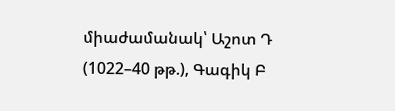միաժամանակ՝ Աշոտ Դ (1022–40 թթ.), Գագիկ Բ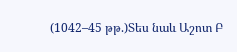(1042–45 թթ.)Տես նաև Աշոտ Բ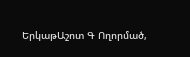ԵրկաթԱշոտ Գ Ողորմած,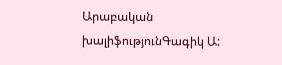Արաբական խալիֆությունԳագիկ Ա: